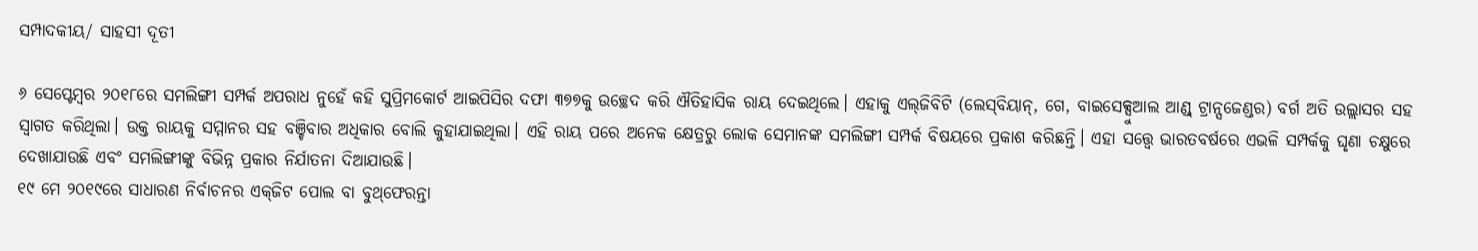ସମ୍ପାଦକୀୟ/ ସାହସୀ ଦୂତୀ

୬ ସେପ୍ଟେମ୍ବର ୨୦୧୮ରେ ସମଲିଙ୍ଗୀ ସମ୍ପର୍କ ଅପରାଧ ନୁହେଁ କହି ସୁପ୍ରିମକୋର୍ଟ ଆଇପିସିର ଦଫା ୩୭୭କୁ ଉଚ୍ଛେଦ କରି ଐତିହାସିକ ରାୟ ଦେଇଥିଲେ। ଏହାକୁ ଏଲ୍‌ଜିବିଟି (ଲେସ୍‌ବିୟାନ୍‌, ଗେ, ବାଇସେକ୍ସୁଆଲ ଆଣ୍ଡ୍‌ ଟ୍ରାନ୍ସଜେଣ୍ଡର) ବର୍ଗ ଅତି ଉଲ୍ଲାସର ସହ ସ୍ବାଗତ କରିଥିଲା। ଉକ୍ତ ରାୟକୁ ସମ୍ମାନର ସହ ବଞ୍ଚିବାର ଅଧିକାର ବୋଲି କୁହାଯାଇଥିଲା। ଏହି ରାୟ ପରେ ଅନେକ କ୍ଷେତ୍ରରୁ ଲୋକ ସେମାନଙ୍କ ସମଲିଙ୍ଗୀ ସମ୍ପର୍କ ବିଷୟରେ ପ୍ରକାଶ କରିଛନ୍ତି। ଏହା ସତ୍ତ୍ୱେ ଭାରତବର୍ଷରେ ଏଭଳି ସମ୍ପର୍କକୁ ଘୃଣା ଚକ୍ଷୁରେ ଦେଖାଯାଉଛି ଏବଂ ସମଲିଙ୍ଗୀଙ୍କୁ ବିଭିନ୍ନ ପ୍ରକାର ନିର୍ଯାତନା ଦିଆଯାଉଛି।
୧୯ ମେ ୨୦୧୯ରେ ସାଧାରଣ ନିର୍ବାଚନର ଏକ୍‌ଜିଟ ପୋଲ ବା ବୁଥ୍‌ଫେରନ୍ତା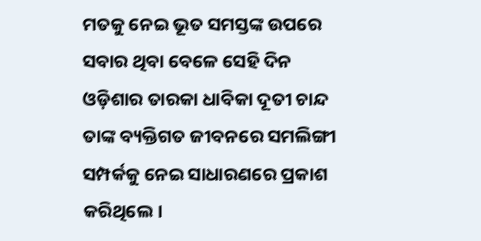ମତକୁ ନେଇ ଭୂତ ସମସ୍ତଙ୍କ ଉପରେ ସବାର ଥିବା ବେଳେ ସେହି ଦିନ ଓଡ଼ିଶାର ତାରକା ଧାବିକା ଦୂତୀ ଚାନ୍ଦ ତାଙ୍କ ବ୍ୟକ୍ତିଗତ ଜୀବନରେ ସମଲିଙ୍ଗୀ ସମ୍ପର୍କକୁ ନେଇ ସାଧାରଣରେ ପ୍ରକାଶ କରିଥିଲେ।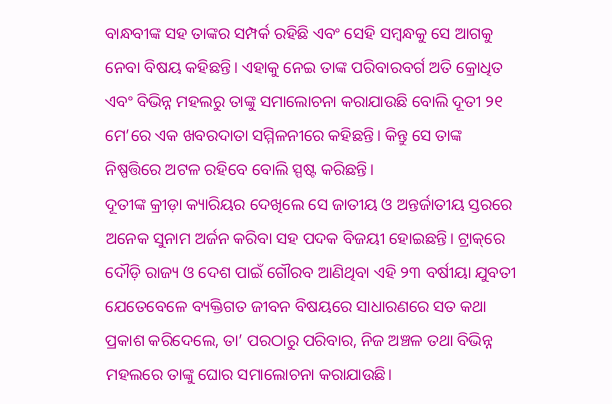ବାନ୍ଧବୀଙ୍କ ସହ ତାଙ୍କର ସମ୍ପର୍କ ରହିଛି ଏବଂ ସେହି ସମ୍ବନ୍ଧକୁ ସେ ଆଗକୁ ନେବା ବିଷୟ କହିଛନ୍ତି। ଏହାକୁ ନେଇ ତାଙ୍କ ପରିବାରବର୍ଗ ଅତି କ୍ରୋଧିତ ଏବଂ ବିଭିନ୍ନ ମହଲରୁ ତାଙ୍କୁ ସମାଲୋଚନା କରାଯାଉଛି ବୋଲି ଦୂତୀ ୨୧ ମେ’ରେ ଏକ ଖବରଦାତା ସମ୍ମିଳନୀରେ କହିଛନ୍ତି। କିନ୍ତୁ ସେ ତାଙ୍କ ନିଷ୍ପତ୍ତିରେ ଅଟଳ ରହିବେ ବୋଲି ସ୍ପଷ୍ଟ କରିଛନ୍ତି।
ଦୂତୀଙ୍କ କ୍ରୀଡ଼ା କ୍ୟାରିୟର ଦେଖିଲେ ସେ ଜାତୀୟ ଓ ଅନ୍ତର୍ଜାତୀୟ ସ୍ତରରେ ଅନେକ ସୁନାମ ଅର୍ଜନ କରିବା ସହ ପଦକ ବିଜୟୀ ହୋଇଛନ୍ତି। ଟ୍ରାକ୍‌ରେ ଦୌଡ଼ି ରାଜ୍ୟ ଓ ଦେଶ ପାଇଁ ଗୌରବ ଆଣିଥିବା ଏହି ୨୩ ବର୍ଷୀୟା ଯୁବତୀ ଯେତେବେଳେ ବ୍ୟକ୍ତିଗତ ଜୀବନ ବିଷୟରେ ସାଧାରଣରେ ସତ କଥା ପ୍ରକାଶ କରିଦେଲେ, ତା’ ପରଠାରୁ ପରିବାର, ନିଜ ଅଞ୍ଚଳ ତଥା ବିଭିନ୍ନ ମହଲରେ ତାଙ୍କୁ ଘୋର ସମାଲୋଚନା କରାଯାଉଛି।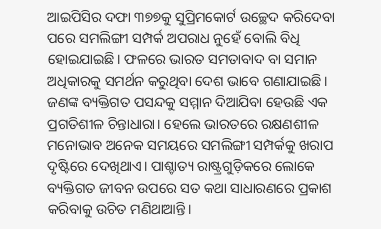ଆଇପିସିର ଦଫା ୩୭୭କୁ ସୁପ୍ରିମକୋର୍ଟ ଉଚ୍ଛେଦ କରିଦେବା ପରେ ସମଲିଙ୍ଗୀ ସମ୍ପର୍କ ଅପରାଧ ନୁହେଁ ବୋଲି ବିଧି ହୋଇଯାଇଛି। ଫଳରେ ଭାରତ ସମତାବାଦ ବା ସମାନ ଅଧିକାରକୁ ସମର୍ଥନ କରୁଥିବା ଦେଶ ଭାବେ ଗଣାଯାଇଛି। ଜଣଙ୍କ ବ୍ୟକ୍ତିଗତ ପସନ୍ଦକୁ ସମ୍ମାନ ଦିଆଯିବା ହେଉଛି ଏକ ପ୍ରଗତିଶୀଳ ଚିନ୍ତାଧାରା। ହେଲେ ଭାରତରେ ରକ୍ଷଣଶୀଳ ମନୋଭାବ ଅନେକ ସମୟରେ ସମଲିଙ୍ଗୀ ସମ୍ପର୍କକୁ ଖରାପ ଦୃଷ୍ଟିରେ ଦେଖିଥାଏ। ପାଶ୍ଚାତ୍ୟ ରାଷ୍ଟ୍ରଗୁଡ଼ିକରେ ଲୋକେ ବ୍ୟକ୍ତିଗତ ଜୀବନ ଉପରେ ସତ କଥା ସାଧାରଣରେ ପ୍ରକାଶ କରିବାକୁ ଉଚିତ ମଣିଥାଆନ୍ତି।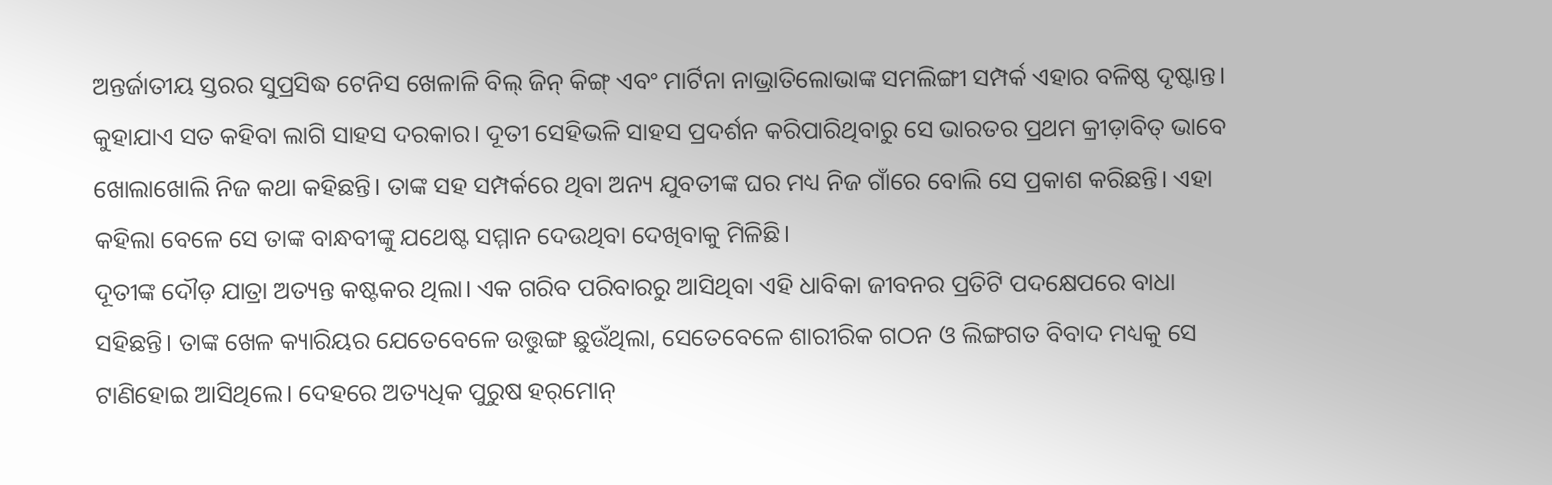ଅନ୍ତର୍ଜାତୀୟ ସ୍ତରର ସୁପ୍ରସିଦ୍ଧ ଟେନିସ ଖେଳାଳି ବିଲ୍‌ ଜିନ୍‌ କିଙ୍ଗ୍‌ ଏବଂ ମାର୍ଟିନା ନାଭ୍ରାତିଲୋଭାଙ୍କ ସମଲିଙ୍ଗୀ ସମ୍ପର୍କ ଏହାର ବଳିଷ୍ଠ ଦୃଷ୍ଟାନ୍ତ। କୁହାଯାଏ ସତ କହିବା ଲାଗି ସାହସ ଦରକାର। ଦୂତୀ ସେହିଭଳି ସାହସ ପ୍ରଦର୍ଶନ କରିପାରିଥିବାରୁ ସେ ଭାରତର ପ୍ରଥମ କ୍ରୀଡ଼ାବିତ୍‌ ଭାବେ ଖୋଲାଖୋଲି ନିଜ କଥା କହିଛନ୍ତି। ତାଙ୍କ ସହ ସମ୍ପର୍କରେ ଥିବା ଅନ୍ୟ ଯୁବତୀଙ୍କ ଘର ମଧ୍ୟ ନିଜ ଗାଁରେ ବୋଲି ସେ ପ୍ରକାଶ କରିଛନ୍ତି। ଏହା କହିଲା ବେଳେ ସେ ତାଙ୍କ ବାନ୍ଧବୀଙ୍କୁ ଯଥେଷ୍ଟ ସମ୍ମାନ ଦେଉଥିବା ଦେଖିବାକୁ ମିଳିଛି।
ଦୂତୀଙ୍କ ଦୌଡ଼ ଯାତ୍ରା ଅତ୍ୟନ୍ତ କଷ୍ଟକର ଥିଲା। ଏକ ଗରିବ ପରିବାରରୁ ଆସିଥିବା ଏହି ଧାବିକା ଜୀବନର ପ୍ରତିଟି ପଦକ୍ଷେପରେ ବାଧା ସହିଛନ୍ତି। ତାଙ୍କ ଖେଳ କ୍ୟାରିୟର ଯେତେବେଳେ ଉତ୍ତୁଙ୍ଗ ଛୁଉଁଥିଲା, ସେତେବେଳେ ଶାରୀରିକ ଗଠନ ଓ ଲିଙ୍ଗଗତ ବିବାଦ ମଧ୍ୟକୁ ସେ ଟାଣିହୋଇ ଆସିଥିଲେ। ଦେହରେ ଅତ୍ୟଧିକ ପୁରୁଷ ହର୍‌ମୋନ୍‌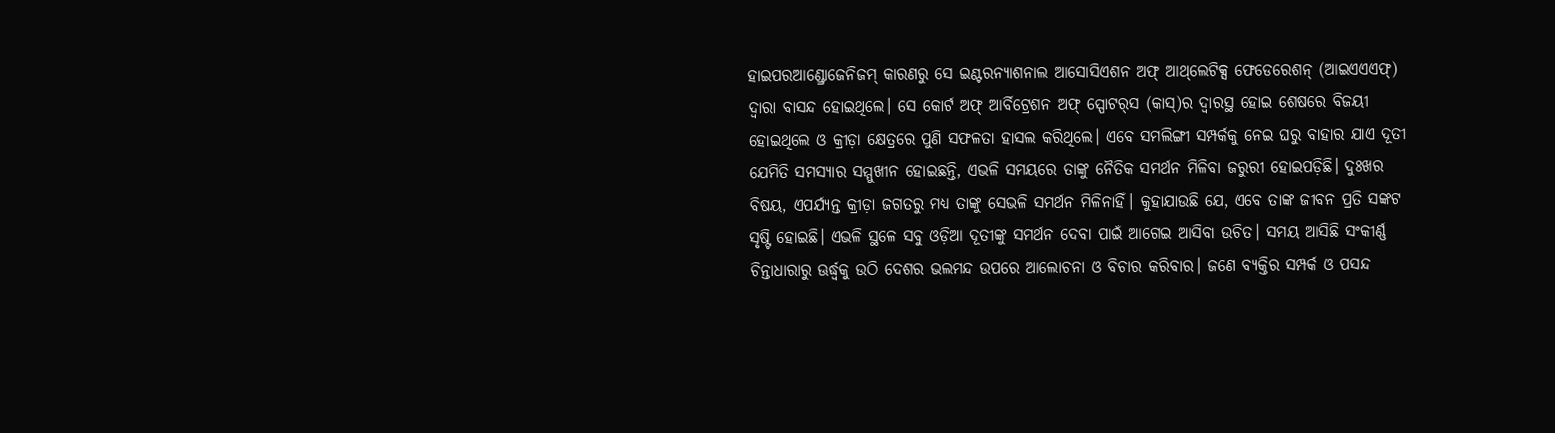ହାଇପରଆଣ୍ଡ୍ରୋଜେନିଜମ୍‌ କାରଣରୁ ସେ ଇଣ୍ଟରନ୍ୟାଶନାଲ ଆସୋସିଏଶନ ଅଫ୍‌ ଆଥ୍‌ଲେଟିକ୍ସ ଫେଡେରେଶନ୍‌ (ଆଇଏଏଏଫ୍‌) ଦ୍ୱାରା ବାସନ୍ଦ ହୋଇଥିଲେ। ସେ କୋର୍ଟ ଅଫ୍‌ ଆର୍ବିଟ୍ରେଶନ ଅଫ୍‌ ସ୍ପୋଟର୍‌ସ (କାସ୍‌)ର ଦ୍ୱାରସ୍ଥ ହୋଇ ଶେଷରେ ବିଜୟୀ ହୋଇଥିଲେ ଓ କ୍ରୀଡ଼ା କ୍ଷେତ୍ରରେ ପୁଣି ସଫଳତା ହାସଲ କରିଥିଲେ। ଏବେ ସମଲିଙ୍ଗୀ ସମ୍ପର୍କକୁ ନେଇ ଘରୁ ବାହାର ଯାଏ ଦୂତୀ ଯେମିତି ସମସ୍ୟାର ସମ୍ମୁଖୀନ ହୋଇଛନ୍ତି, ଏଭଳି ସମୟରେ ତାଙ୍କୁ ନୈତିକ ସମର୍ଥନ ମିଳିବା ଜରୁରୀ ହୋଇପଡ଼ିଛି। ଦୁଃଖର ବିଷୟ, ଏପର୍ଯ୍ୟନ୍ତ କ୍ରୀଡ଼ା ଜଗତରୁ ମଧ୍ୟ ତାଙ୍କୁ ସେଭଳି ସମର୍ଥନ ମିଳିନାହିଁ। କୁହାଯାଉଛି ଯେ, ଏବେ ତାଙ୍କ ଜୀବନ ପ୍ରତି ସଙ୍କଟ ସୃଷ୍ଟି ହୋଇଛି। ଏଭଳି ସ୍ଥଳେ ସବୁ ଓଡ଼ିଆ ଦୂତୀଙ୍କୁ ସମର୍ଥନ ଦେବା ପାଇଁ ଆଗେଇ ଆସିବା ଉଚିତ। ସମୟ ଆସିଛି ସଂକୀର୍ଣ୍ଣ ଚିନ୍ତାଧାରାରୁ ଊର୍ଦ୍ଧ୍ୱକୁ ଉଠି ଦେଶର ଭଲମନ୍ଦ ଉପରେ ଆଲୋଚନା ଓ ବିଚାର କରିବାର। ଜଣେ ବ୍ୟକ୍ତିର ସମ୍ପର୍କ ଓ ପସନ୍ଦ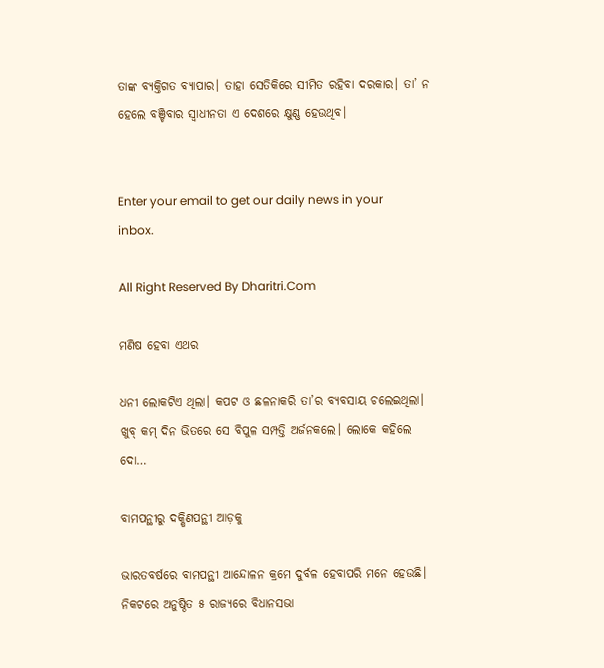ତାଙ୍କ ବ୍ୟକ୍ତିଗତ ବ୍ୟାପାର। ତାହା ସେତିକିରେ ସୀମିତ ରହିବା ଦରକାର। ତା’ ନ ହେଲେ ବଞ୍ଚିବାର ସ୍ବାଧୀନତା ଏ ଦେଶରେ କ୍ଷୁଣ୍ଣ ହେଉଥିବ।


Enter your email to get our daily news in your inbox.

All Right Reserved By Dharitri.Com

ମଣିଷ ହେବା ଏଥର

ଧନୀ ଲୋକଟିଏ ଥିଲା। କପଟ ଓ ଛଳନାକରି ତା’ର ବ୍ୟବସାୟ ଚଲେଇଥିଲା। ଖୁବ୍‌ କମ୍‌ ଦିନ ଭିତରେ ସେ ବିପୁଳ ସମ୍ପତ୍ତି ଅର୍ଜନକଲେ। ଲୋକେ କହିଲେ ଦୋ…

ବାମପନ୍ଥୀରୁ ଦକ୍ଷିଣପନ୍ଥୀ ଆଡ଼କୁ

ଭାରତବର୍ଷରେ ବାମପନ୍ଥୀ ଆନ୍ଦୋଳନ କ୍ରମେ ଦୁର୍ବଳ ହେବାପରି ମନେ ହେଉଛି। ନିକଟରେ ଅନୁଷ୍ଠିତ ୫ ରାଜ୍ୟରେ ବିଧାନସଭା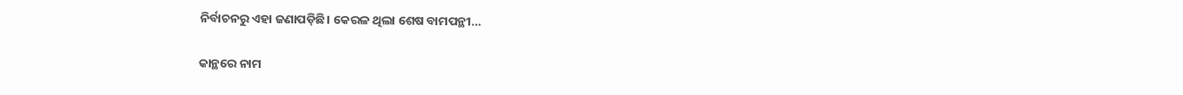ନିର୍ବାଚନରୁ ଏହା ଜଣାପଡ଼ିଛି। କେରଳ ଥିଲା ଶେଷ ବାମପନ୍ଥୀ…

କାନ୍ଥରେ ନାମ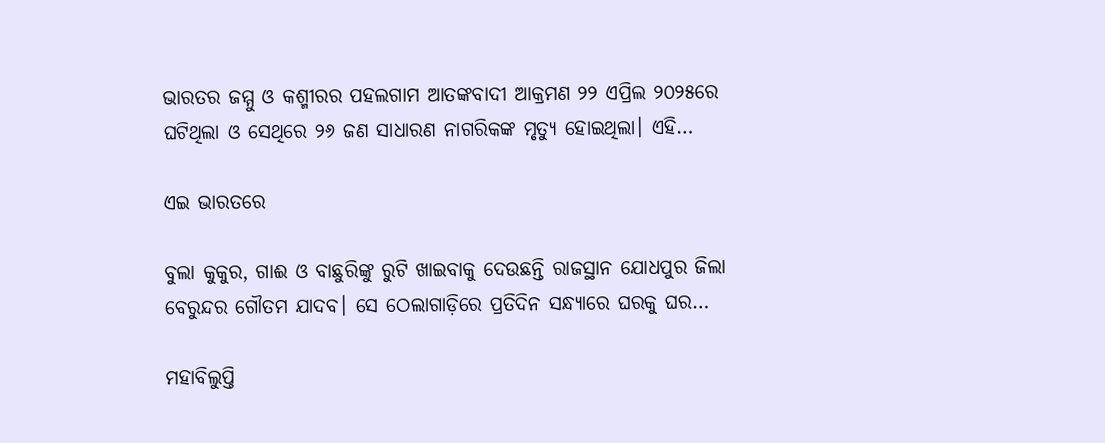ଭାରତର ଜମ୍ମୁ ଓ କଶ୍ମୀରର ପହଲଗାମ ଆତଙ୍କବାଦୀ ଆକ୍ରମଣ ୨୨ ଏପ୍ରିଲ ୨୦୨୫ରେ ଘଟିଥିଲା ଓ ସେଥିରେ ୨୬ ଜଣ ସାଧାରଣ ନାଗରିକଙ୍କ ମୃତ୍ୟୁ ହୋଇଥିଲା। ଏହି…

ଏଇ ଭାରତରେ

ବୁଲା କୁକୁର, ଗାଈ ଓ ବାଛୁରିଙ୍କୁ ରୁଟି ଖାଇବାକୁ ଦେଉଛନ୍ତି ରାଜସ୍ଥାନ ଯୋଧପୁର ଜିଲା ବେରୁନ୍ଦର ଗୌତମ ଯାଦବ। ସେ ଠେଲାଗାଡ଼ିରେ ପ୍ରତିଦିନ ସନ୍ଧ୍ୟାରେ ଘରକୁ ଘର…

ମହାବିଲୁପ୍ତି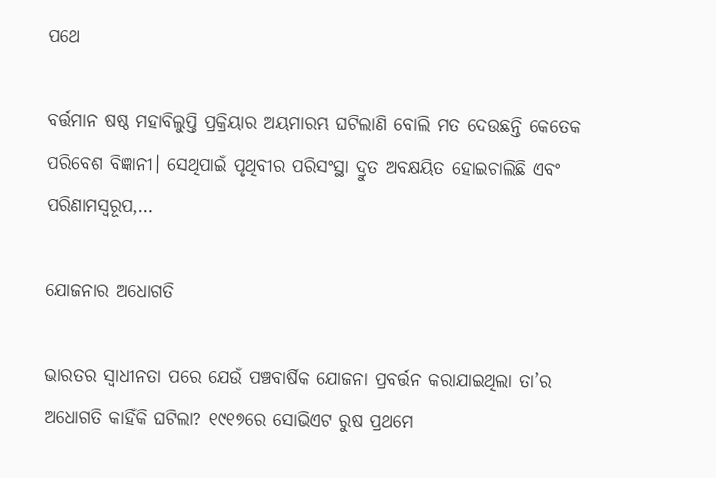ପଥେ

ବର୍ତ୍ତମାନ ଷଷ୍ଠ ମହାବିଲୁପ୍ତି ପ୍ରକ୍ରିୟାର ଅୟମାରମ୍ଭ ଘଟିଲାଣି ବୋଲି ମତ ଦେଉଛନ୍ତି କେତେକ ପରିବେଶ ବିଜ୍ଞାନୀ। ସେଥିପାଇଁ ପୃଥିବୀର ପରିସଂସ୍ଥା ଦ୍ରୁତ ଅବକ୍ଷୟିତ ହୋଇଚାଲିଛି ଏବଂ ପରିଣାମସ୍ବରୂପ,…

ଯୋଜନାର ଅଧୋଗତି

ଭାରତର ସ୍ବାଧୀନତା ପରେ ଯେଉଁ ପଞ୍ଚବାର୍ଷିକ ଯୋଜନା ପ୍ରବର୍ତ୍ତନ କରାଯାଇଥିଲା ତା’ର ଅଧୋଗତି କାହିଁକି ଘଟିଲା? ୧୯୧୭ରେ ସୋଭିଏଟ ରୁଷ ପ୍ରଥମେ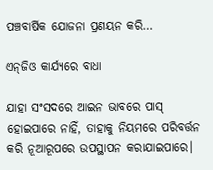ପଞ୍ଚବାର୍ଷିକ ଯୋଜନା ପ୍ରଣୟନ କରି…

ଏନ୍‌ଜିଓ କାର୍ଯ୍ୟରେ ବାଧା

ଯାହା ସଂସଦରେ ଆଇନ ଭାବରେ ପାସ୍‌ ହୋଇପାରେ ନାହିଁ, ତାହାକୁ ନିୟମରେ ପରିବର୍ତ୍ତନ କରି ନୂଆରୂପରେ ଉପସ୍ଥାପନ କରାଯାଇପାରେ।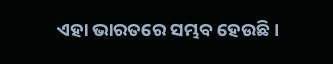ଏହା ଭାରତରେ ସମ୍ଭବ ହେଉଛି।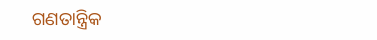ଗଣତାନ୍ତ୍ରିକ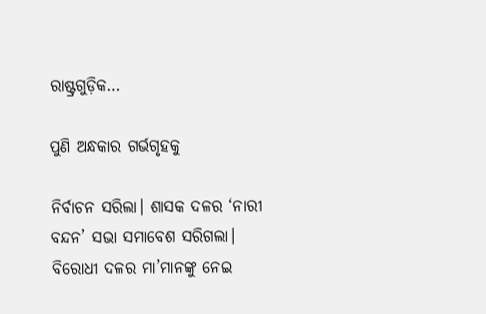ରାଷ୍ଟ୍ରଗୁଡ଼ିକ…

ପୁଣି ଅନ୍ଧକାର ଗର୍ଭଗୃହକୁ

ନିର୍ବାଚନ ସରିଲା। ଶାସକ ଦଳର ‘ନାରୀ ବନ୍ଦନ’ ସଭା ସମାବେଶ ସରିଗଲା। ବିରୋଧୀ ଦଳର ମା’ମାନଙ୍କୁ ନେଇ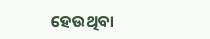ହେଉଥିବା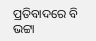ପ୍ରତିବାଦରେ ବି ଭଟ୍ଟା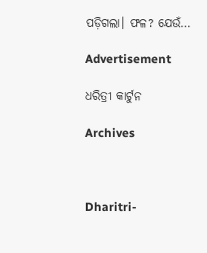ପଡ଼ିଗଲା। ଫଳ? ଯେଉଁ…

Advertisement

ଧରିତ୍ରୀ କାର୍ଟୁନ

Archives



Dharitri-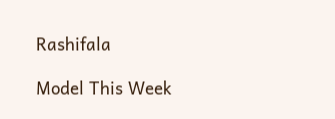Rashifala

Model This Week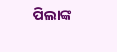ପିଲାଙ୍କ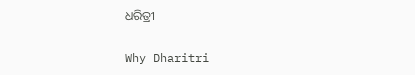ଧରିତ୍ରୀ

Why Dharitri